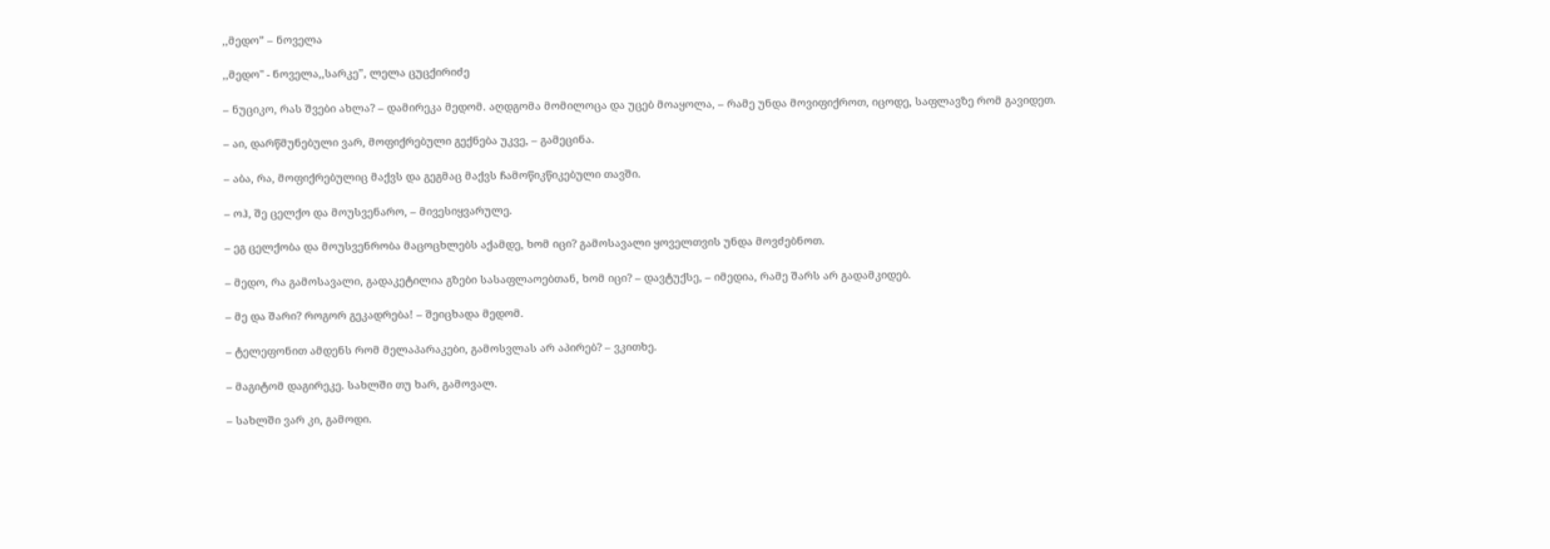,,მედო” – ნოველა

,,მედო" - ნოველა,,სარკე”, ლელა ცუცქირიძე

– ნუციკო, რას შვები ახლა? – დამირეკა მედომ. აღდგომა მომილოცა და უცებ მოაყოლა, – რამე უნდა მოვიფიქროთ, იცოდე, საფლავზე რომ გავიდეთ.

– აი, დარწმუნებული ვარ, მოფიქრებული გექნება უკვე, – გამეცინა.

– აბა, რა, მოფიქრებულიც მაქვს და გეგმაც მაქვს ჩამოწიკწიკებული თავში.

– ოჰ, შე ცელქო და მოუსვენარო, – მივესიყვარულე.

– ეგ ცელქობა და მოუსვენრობა მაცოცხლებს აქამდე, ხომ იცი? გამოსავალი ყოველთვის უნდა მოვძებნოთ.

– მედო, რა გამოსავალი, გადაკეტილია გზები სასაფლაოებთან, ხომ იცი? – დავტუქსე, – იმედია, რამე შარს არ გადამკიდებ.

– მე და შარი? როგორ გეკადრება! – შეიცხადა მედომ.

– ტელეფონით ამდენს რომ მელაპარაკები, გამოსვლას არ აპირებ? – ვკითხე.

– მაგიტომ დაგირეკე. სახლში თუ ხარ, გამოვალ.

– სახლში ვარ კი, გამოდი.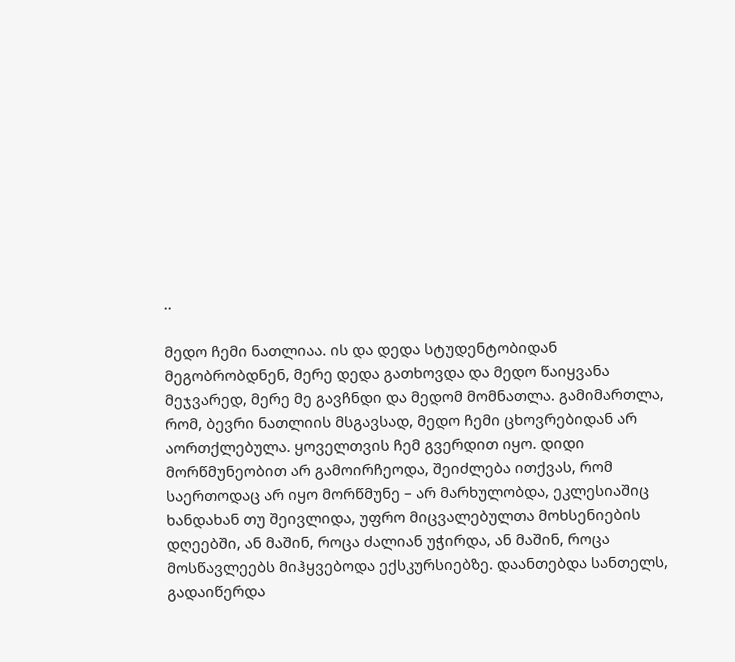..

მედო ჩემი ნათლიაა. ის და დედა სტუდენტობიდან მეგობრობდნენ, მერე დედა გათხოვდა და მედო წაიყვანა მეჯვარედ, მერე მე გავჩნდი და მედომ მომნათლა. გამიმართლა, რომ, ბევრი ნათლიის მსგავსად, მედო ჩემი ცხოვრებიდან არ აორთქლებულა. ყოველთვის ჩემ გვერდით იყო. დიდი მორწმუნეობით არ გამოირჩეოდა, შეიძლება ითქვას, რომ საერთოდაც არ იყო მორწმუნე – არ მარხულობდა, ეკლესიაშიც ხანდახან თუ შეივლიდა, უფრო მიცვალებულთა მოხსენიების დღეებში, ან მაშინ, როცა ძალიან უჭირდა, ან მაშინ, როცა მოსწავლეებს მიჰყვებოდა ექსკურსიებზე. დაანთებდა სანთელს, გადაიწერდა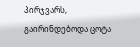პირჯვარს, გაირინდებოდა ცოტა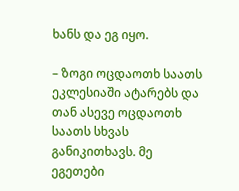ხანს და ეგ იყო.

– ზოგი ოცდაოთხ საათს ეკლესიაში ატარებს და თან ასევე ოცდაოთხ საათს სხვას განიკითხავს. მე ეგეთები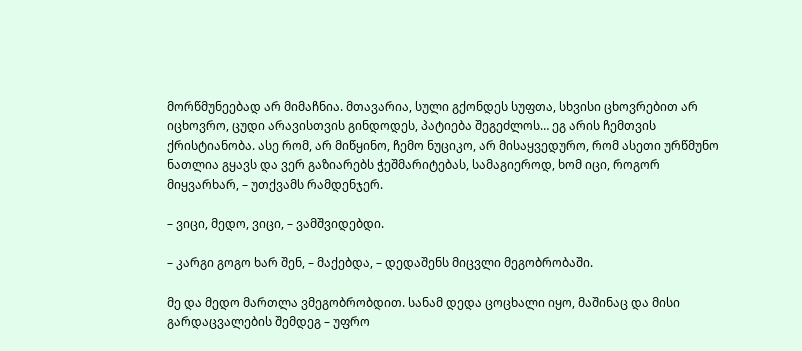მორწმუნეებად არ მიმაჩნია. მთავარია, სული გქონდეს სუფთა, სხვისი ცხოვრებით არ იცხოვრო, ცუდი არავისთვის გინდოდეს, პატიება შეგეძლოს… ეგ არის ჩემთვის ქრისტიანობა. ასე რომ, არ მიწყინო, ჩემო ნუციკო, არ მისაყვედურო, რომ ასეთი ურწმუნო ნათლია გყავს და ვერ გაზიარებს ჭეშმარიტებას, სამაგიეროდ, ხომ იცი, როგორ მიყვარხარ, – უთქვამს რამდენჯერ.

– ვიცი, მედო, ვიცი, – ვამშვიდებდი.

– კარგი გოგო ხარ შენ, – მაქებდა, – დედაშენს მიცვლი მეგობრობაში.

მე და მედო მართლა ვმეგობრობდით. სანამ დედა ცოცხალი იყო, მაშინაც და მისი გარდაცვალების შემდეგ – უფრო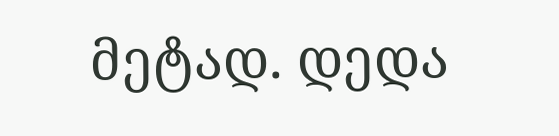მეტად. დედა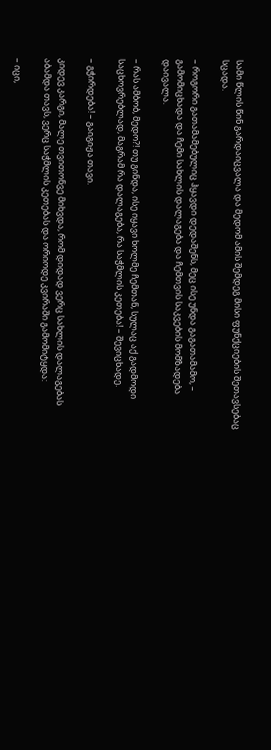სამი წლის წინ გარდაიცვალა და მედომ ამის შემდეგ მისი ფუნქციების შეთავსებაც სცადა.

– როგორი გათამამებულიც ჰყავდი დედაშენს, მეც ისე უნდა გაგათამამო, – გამომიცხადა და ჩემი სახლის დალაგება და ჩემთვის საკვების მომზადება დაივალა.

– რას ამბობ, მედო?! თუ გინდა, ისე იყავი ხოლმე ჩემთან, სულაც აქ გადმოდი საცხოვრებლად, მაგრამ რა დალაგება, რა საჭმლის კეთება! – შევიცხადე.

– გჭირდება! – გაიგიჟა თავი.

კიდევ კარგი, მალე თვითონვე მიხვდა, რომ დიდად ვერც სახლის დალაგებას აბამდა თავს, ვერც საჭმლის კეთებას და ორიოდე კვირაში გამომიტყდა:

– იცი,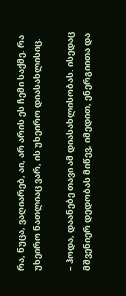რა, ნუცა, ვაღიარებ, აი, არ არის ეს ჩემი საქმე. რა უხეირო ნათლიაც ვარ, ის უხეირო დიასახლისიც.

– ჰოდა, დაანებე თავი ამ დიასახლისობას. ისედაც მშვენიერ დედობას მიწევ, იმედით, ენერგიითა და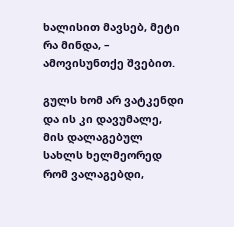ხალისით მავსებ, მეტი რა მინდა, – ამოვისუნთქე შვებით.

გულს ხომ არ ვატკენდი და ის კი დავუმალე, მის დალაგებულ სახლს ხელმეორედ რომ ვალაგებდი,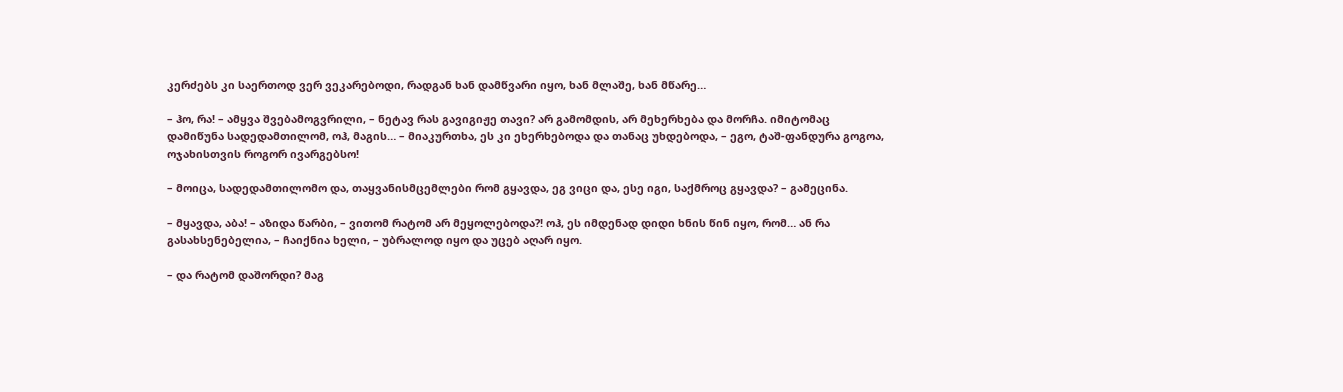კერძებს კი საერთოდ ვერ ვეკარებოდი, რადგან ხან დამწვარი იყო, ხან მლაშე, ხან მწარე…

– ჰო, რა! – ამყვა შვებამოგვრილი, – ნეტავ რას გავიგიჟე თავი? არ გამომდის, არ მეხერხება და მორჩა. იმიტომაც დამიწუნა სადედამთილომ, ოჰ, მაგის… – მიაკურთხა, ეს კი ეხერხებოდა და თანაც უხდებოდა, – ეგო, ტაშ-ფანდურა გოგოა, ოჯახისთვის როგორ ივარგებსო!

– მოიცა, სადედამთილომო და, თაყვანისმცემლები რომ გყავდა, ეგ ვიცი და, ესე იგი, საქმროც გყავდა? – გამეცინა.

– მყავდა, აბა! – აზიდა წარბი, – ვითომ რატომ არ მეყოლებოდა?! ოჰ, ეს იმდენად დიდი ხნის წინ იყო, რომ… ან რა გასახსენებელია, – ჩაიქნია ხელი, – უბრალოდ იყო და უცებ აღარ იყო.

– და რატომ დაშორდი? მაგ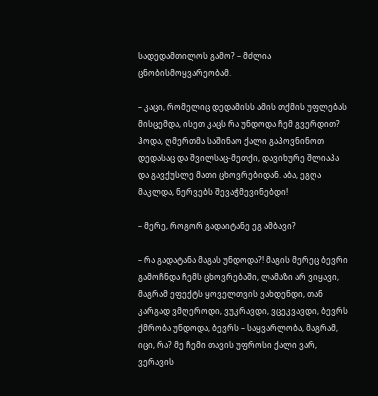სადედამთილოს გამო? – მძლია ცნობისმოყვარეობამ.

– კაცი, რომელიც დედამისს ამის თქმის უფლებას მისცემდა, ისეთ კაცს რა უნდოდა ჩემ გვერდით? ჰოდა, ღმერთმა საშინაო ქალი გაპოვნინოთ დედასაც და შვილსაც-მეთქი, დავიხურე შლიაპა და გავქუსლე მათი ცხოვრებიდან. აბა, ეგღა მაკლდა, ნერვებს შევაჭმევინებდი!

– მერე, როგორ გადაიტანე ეგ ამბავი?

– რა გადატანა მაგას უნდოდა?! მაგის მერეც ბევრი გამოჩნდა ჩემს ცხოვრებაში, ლამაზი არ ვიყავი, მაგრამ ეფექტს ყოველთვის ვახდენდი, თან კარგად ვმღეროდი, ვუკრავდი, ვცეკვავდი, ბევრს ქმრობა უნდოდა, ბევრს – საყვარლობა, მაგრამ, იცი, რა? მე ჩემი თავის უფროსი ქალი ვარ, ვერავის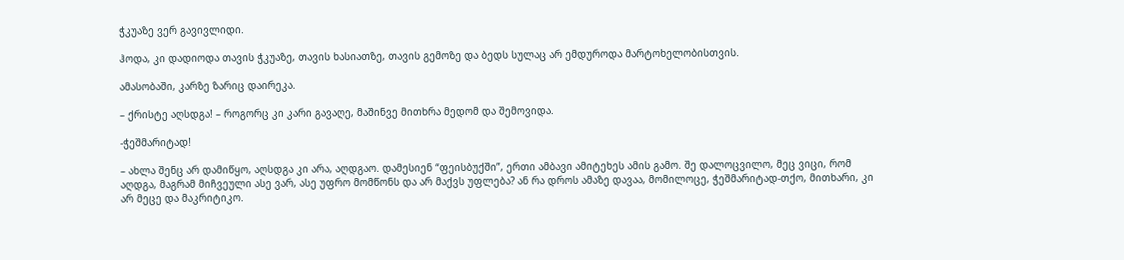ჭკუაზე ვერ გავივლიდი.

ჰოდა, კი დადიოდა თავის ჭკუაზე, თავის ხასიათზე, თავის გემოზე და ბედს სულაც არ ემდუროდა მარტოხელობისთვის.

ამასობაში, კარზე ზარიც დაირეკა.

– ქრისტე აღსდგა! – როგორც კი კარი გავაღე, მაშინვე მითხრა მედომ და შემოვიდა.

-ჭეშმარიტად!

– ახლა შენც არ დამიწყო, აღსდგა კი არა, აღდგაო. დამესიენ “ფეისბუქში”, ერთი ამბავი ამიტეხეს ამის გამო. შე დალოცვილო, მეც ვიცი, რომ აღდგა, მაგრამ მიჩვეული ასე ვარ, ასე უფრო მომწონს და არ მაქვს უფლება? ან რა დროს ამაზე დავაა, მომილოცე, ჭეშმარიტად-თქო, მითხარი, კი არ მეცე და მაკრიტიკო.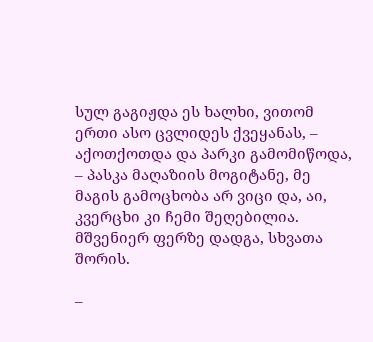სულ გაგიჟდა ეს ხალხი, ვითომ ერთი ასო ცვლიდეს ქვეყანას, – აქოთქოთდა და პარკი გამომიწოდა, – პასკა მაღაზიის მოგიტანე, მე მაგის გამოცხობა არ ვიცი და, აი, კვერცხი კი ჩემი შეღებილია. მშვენიერ ფერზე დადგა, სხვათა შორის.

–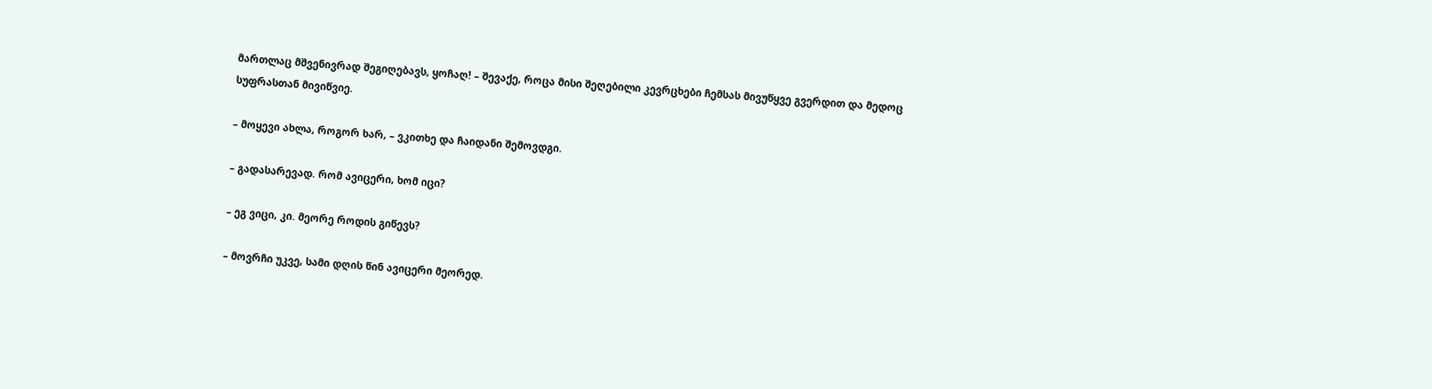მართლაც მშვენივრად შეგიღებავს, ყოჩაღ! – შევაქე, როცა მისი შეღებილი კევრცხები ჩემსას მივუწყვე გვერდით და მედოც სუფრასთან მივიწვიე.

– მოყევი ახლა, როგორ ხარ, – ვკითხე და ჩაიდანი შემოვდგი.

– გადასარევად. რომ ავიცერი, ხომ იცი?

– ეგ ვიცი, კი. მეორე როდის გიწევს?

– მოვრჩი უკვე, სამი დღის წინ ავიცერი მეორედ.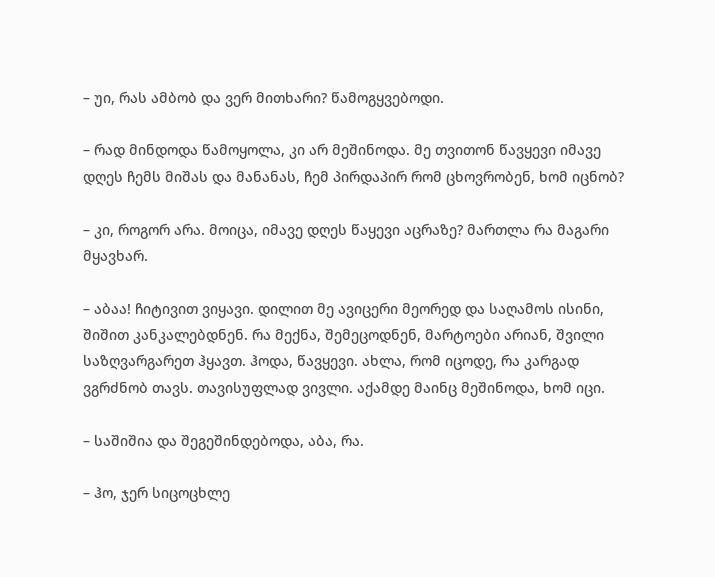– უი, რას ამბობ და ვერ მითხარი? წამოგყვებოდი.

– რად მინდოდა წამოყოლა, კი არ მეშინოდა. მე თვითონ წავყევი იმავე დღეს ჩემს მიშას და მანანას, ჩემ პირდაპირ რომ ცხოვრობენ, ხომ იცნობ?

– კი, როგორ არა. მოიცა, იმავე დღეს წაყევი აცრაზე? მართლა რა მაგარი მყავხარ.

– აბაა! ჩიტივით ვიყავი. დილით მე ავიცერი მეორედ და საღამოს ისინი, შიშით კანკალებდნენ. რა მექნა, შემეცოდნენ, მარტოები არიან, შვილი საზღვარგარეთ ჰყავთ. ჰოდა, წავყევი. ახლა, რომ იცოდე, რა კარგად ვგრძნობ თავს. თავისუფლად ვივლი. აქამდე მაინც მეშინოდა, ხომ იცი.

– საშიშია და შეგეშინდებოდა, აბა, რა.

– ჰო, ჯერ სიცოცხლე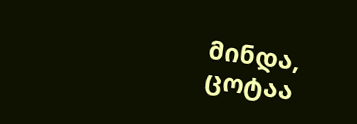მინდა, ცოტაა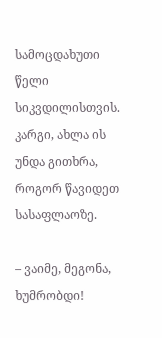სამოცდახუთი წელი სიკვდილისთვის. კარგი, ახლა ის უნდა გითხრა, როგორ წავიდეთ სასაფლაოზე.

– ვაიმე, მეგონა, ხუმრობდი!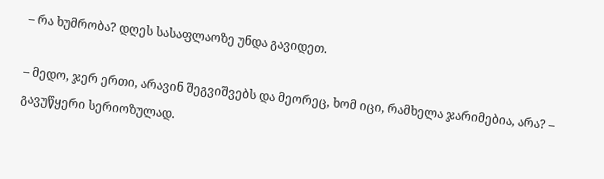– რა ხუმრობა? დღეს სასაფლაოზე უნდა გავიდეთ.

– მედო, ჯერ ერთი, არავინ შეგვიშვებს და მეორეც, ხომ იცი, რამხელა ჯარიმებია, არა? – გავუწყერი სერიოზულად.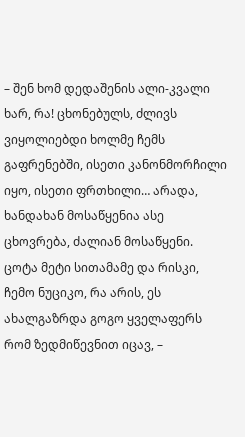– შენ ხომ დედაშენის ალი-კვალი ხარ, რა! ცხონებულს, ძლივს ვიყოლიებდი ხოლმე ჩემს გაფრენებში, ისეთი კანონმორჩილი იყო, ისეთი ფრთხილი… არადა, ხანდახან მოსაწყენია ასე ცხოვრება, ძალიან მოსაწყენი. ცოტა მეტი სითამამე და რისკი, ჩემო ნუციკო, რა არის, ეს ახალგაზრდა გოგო ყველაფერს რომ ზედმიწევნით იცავ, –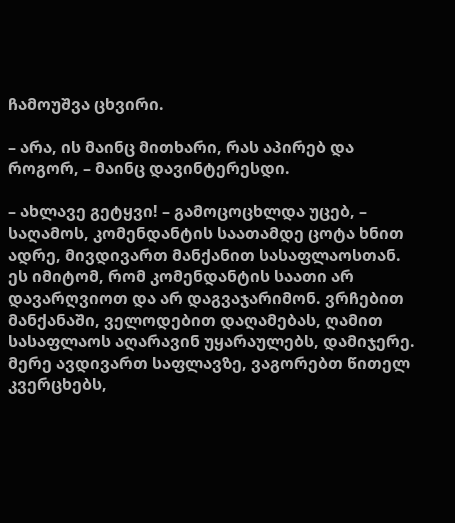ჩამოუშვა ცხვირი.

– არა, ის მაინც მითხარი, რას აპირებ და როგორ, – მაინც დავინტერესდი.

– ახლავე გეტყვი! – გამოცოცხლდა უცებ, – საღამოს, კომენდანტის საათამდე ცოტა ხნით ადრე, მივდივართ მანქანით სასაფლაოსთან. ეს იმიტომ, რომ კომენდანტის საათი არ დავარღვიოთ და არ დაგვაჯარიმონ. ვრჩებით მანქანაში, ველოდებით დაღამებას, ღამით სასაფლაოს აღარავინ უყარაულებს, დამიჯერე. მერე ავდივართ საფლავზე, ვაგორებთ წითელ კვერცხებს,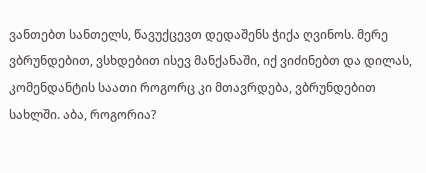ვანთებთ სანთელს, წავუქცევთ დედაშენს ჭიქა ღვინოს. მერე ვბრუნდებით, ვსხდებით ისევ მანქანაში, იქ ვიძინებთ და დილას, კომენდანტის საათი როგორც კი მთავრდება, ვბრუნდებით სახლში. აბა, როგორია?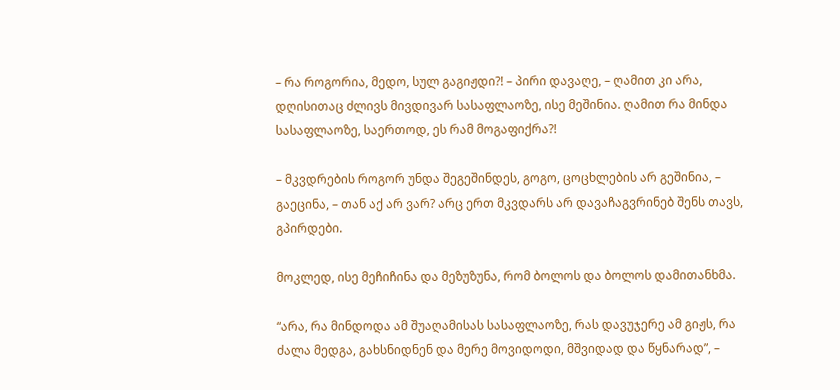– რა როგორია, მედო, სულ გაგიჟდი?! – პირი დავაღე, – ღამით კი არა, დღისითაც ძლივს მივდივარ სასაფლაოზე, ისე მეშინია. ღამით რა მინდა სასაფლაოზე, საერთოდ, ეს რამ მოგაფიქრა?!

– მკვდრების როგორ უნდა შეგეშინდეს, გოგო, ცოცხლების არ გეშინია, – გაეცინა, – თან აქ არ ვარ? არც ერთ მკვდარს არ დავაჩაგვრინებ შენს თავს, გპირდები.

მოკლედ, ისე მეჩიჩინა და მეზუზუნა, რომ ბოლოს და ბოლოს დამითანხმა.

“არა, რა მინდოდა ამ შუაღამისას სასაფლაოზე, რას დავუჯერე ამ გიჟს, რა ძალა მედგა, გახსნიდნენ და მერე მოვიდოდი, მშვიდად და წყნარად”, –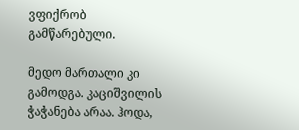ვფიქრობ გამწარებული.

მედო მართალი კი გამოდგა. კაციშვილის ჭაჭანება არაა. ჰოდა,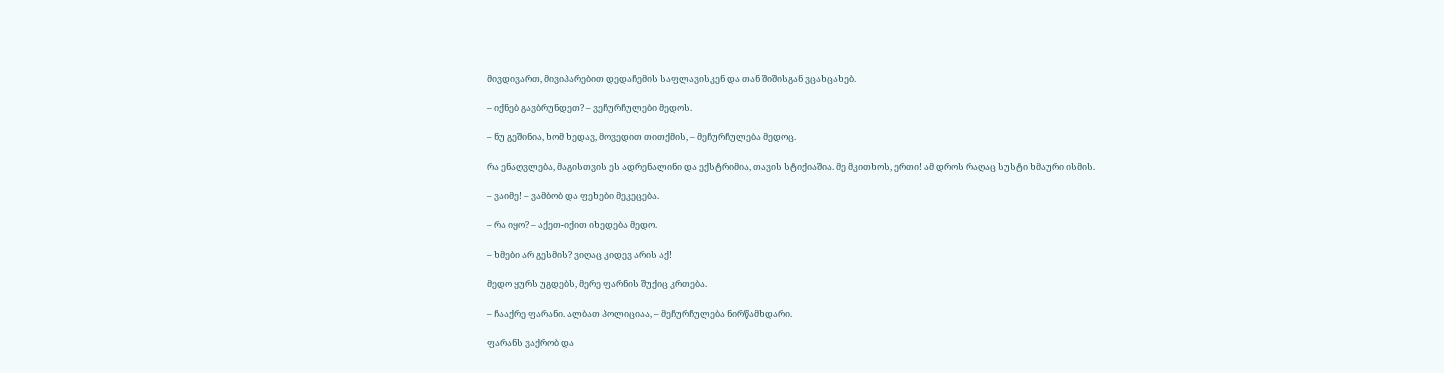მივდივართ, მივიპარებით დედაჩემის საფლავისკენ და თან შიშისგან ვცახცახებ.

– იქნებ გავბრუნდეთ? – ვეჩურჩულები მედოს.

– ნუ გეშინია, ხომ ხედავ, მოვედით თითქმის, – მეჩურჩულება მედოც.

რა ენაღვლება, მაგისთვის ეს ადრენალინი და ექსტრიმია, თავის სტიქიაშია. მე მკითხოს, ერთი! ამ დროს რაღაც სუსტი ხმაური ისმის.

– ვაიმე! – ვამბობ და ფეხები მეკეცება.

– რა იყო? – აქეთ-იქით იხედება მედო.

– ხმები არ გესმის? ვიღაც კიდევ არის აქ!

მედო ყურს უგდებს, მერე ფარნის შუქიც კრთება.

– ჩააქრე ფარანი. ალბათ პოლიციაა, – მეჩურჩულება ნირწამხდარი.

ფარანს ვაქრობ და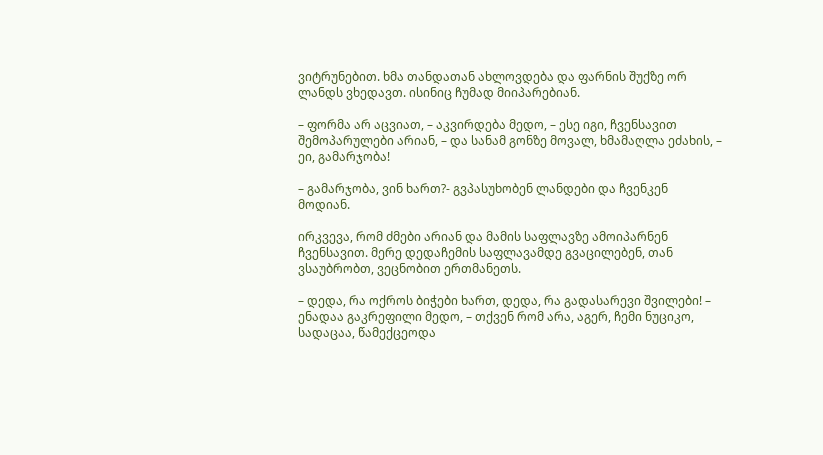ვიტრუნებით. ხმა თანდათან ახლოვდება და ფარნის შუქზე ორ ლანდს ვხედავთ. ისინიც ჩუმად მიიპარებიან.

– ფორმა არ აცვიათ, – აკვირდება მედო, – ესე იგი, ჩვენსავით შემოპარულები არიან, – და სანამ გონზე მოვალ, ხმამაღლა ეძახის, – ეი, გამარჯობა!

– გამარჯობა, ვინ ხართ?- გვპასუხობენ ლანდები და ჩვენკენ მოდიან.

ირკვევა, რომ ძმები არიან და მამის საფლავზე ამოიპარნენ ჩვენსავით. მერე დედაჩემის საფლავამდე გვაცილებენ, თან ვსაუბრობთ, ვეცნობით ერთმანეთს.

– დედა, რა ოქროს ბიჭები ხართ, დედა, რა გადასარევი შვილები! – ენადაა გაკრეფილი მედო, – თქვენ რომ არა, აგერ, ჩემი ნუციკო, სადაცაა, წამექცეოდა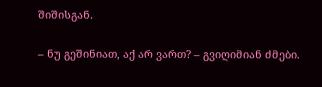შიშისგან.

– ნუ გეშინიათ, აქ არ ვართ? – გვიღიმიან ძმები.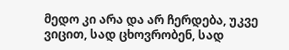მედო კი არა და არ ჩერდება, უკვე ვიცით, სად ცხოვრობენ, სად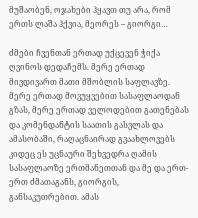მუშაობენ, ოჯახები ჰყავთ თუ არა, რომ ერთს ლაშა ჰქვია, მეორეს – გიორგი…

ძმები ჩვენთან ერთად უქცევენ ჭიქა ღვინოს დედაჩემს. მერე ერთად მივდივართ მათი მშობლის საფლავზე. მერე ერთად მოვუყვებით სასაფლაოდან გზას, მერე ერთად ველოდებით გათენებას და კომენდანტის საათის გასვლას და ამასობაში, რაღაცნაირად გვაახლოვებს კიდეც ეს უცნაური შეხვედრა ღამის სასაფლაოზე ერთმანეთთან და მე და ერთ-ერთ ძმათაგანს, გიორგის, განსაკუთრებით. ამას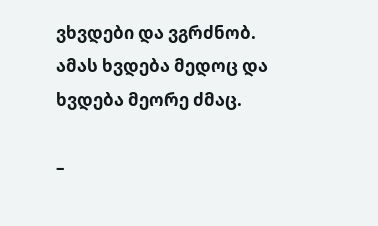ვხვდები და ვგრძნობ. ამას ხვდება მედოც და ხვდება მეორე ძმაც.

–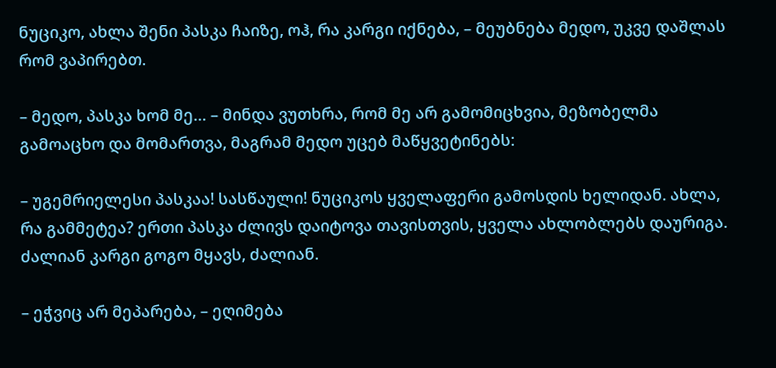ნუციკო, ახლა შენი პასკა ჩაიზე, ოჰ, რა კარგი იქნება, – მეუბნება მედო, უკვე დაშლას რომ ვაპირებთ.

– მედო, პასკა ხომ მე… – მინდა ვუთხრა, რომ მე არ გამომიცხვია, მეზობელმა გამოაცხო და მომართვა, მაგრამ მედო უცებ მაწყვეტინებს:

– უგემრიელესი პასკაა! სასწაული! ნუციკოს ყველაფერი გამოსდის ხელიდან. ახლა, რა გამმეტეა? ერთი პასკა ძლივს დაიტოვა თავისთვის, ყველა ახლობლებს დაურიგა. ძალიან კარგი გოგო მყავს, ძალიან.

– ეჭვიც არ მეპარება, – ეღიმება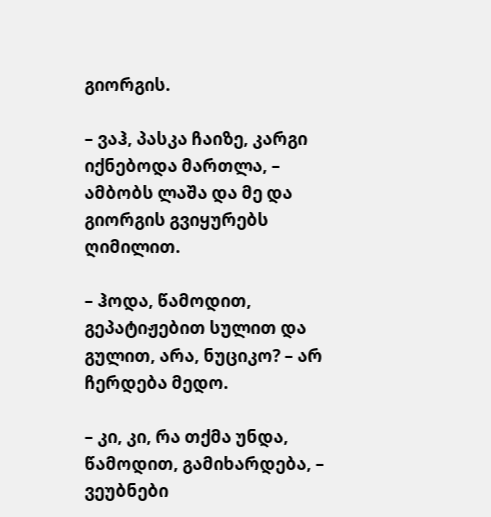გიორგის.

– ვაჰ, პასკა ჩაიზე, კარგი იქნებოდა მართლა, – ამბობს ლაშა და მე და გიორგის გვიყურებს ღიმილით.

– ჰოდა, წამოდით, გეპატიჟებით სულით და გულით, არა, ნუციკო? – არ ჩერდება მედო.

– კი, კი, რა თქმა უნდა, წამოდით, გამიხარდება, – ვეუბნები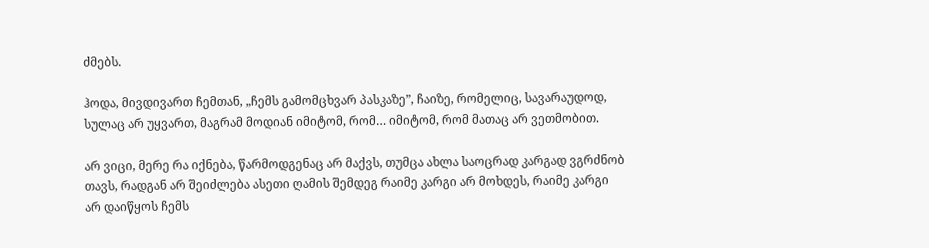ძმებს.

ჰოდა, მივდივართ ჩემთან, „ჩემს გამომცხვარ პასკაზე”, ჩაიზე, რომელიც, სავარაუდოდ, სულაც არ უყვართ, მაგრამ მოდიან იმიტომ, რომ… იმიტომ, რომ მათაც არ ვეთმობით.

არ ვიცი, მერე რა იქნება, წარმოდგენაც არ მაქვს, თუმცა ახლა საოცრად კარგად ვგრძნობ თავს, რადგან არ შეიძლება ასეთი ღამის შემდეგ რაიმე კარგი არ მოხდეს, რაიმე კარგი არ დაიწყოს ჩემს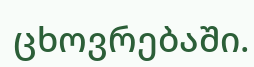ცხოვრებაში.